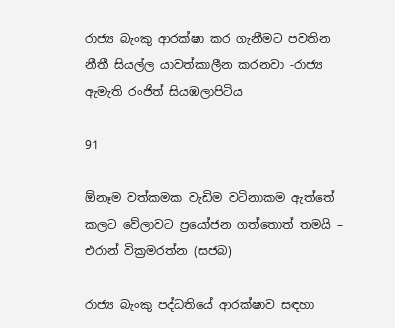රාජ්‍ය බැංකු ආරක්ෂා කර ගැනීමට පවතින නීතී සියල්ල යාවත්කාලීන කරනවා -රාජ්‍ය ඇමැති රංජිත් සියඹලාපිටිය

91

ඕනෑම වත්කමක වැඩිම වටිනාකම ඇත්තේ කලට වේලාවට ප්‍රයෝජන ගත්තොත් තමයි – එරාන් වික්‍රමරත්න (සජබ)

රාජ්‍ය බැංකු පද්ධතියේ ආරක්ෂාව සඳහා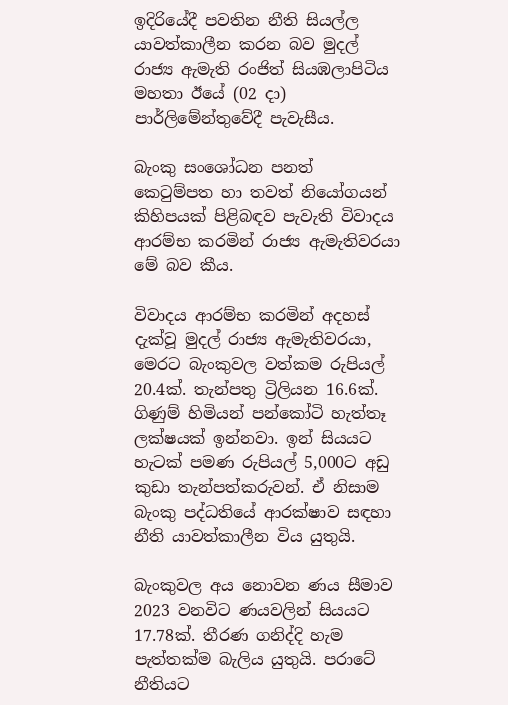ඉදිරියේදී පවතින නීති සියල්ල යාවත්කාලීන කරන බව මුදල් රාජ්‍ය ඇමැති රංජිත් සියඹලාපිටිය මහතා ඊයේ (02 දා) පාර්ලිමේන්තුවේදී පැවැසීය.

බැංකු සංශෝධන පනත් කෙටුම්පත හා තවත් නියෝගයන් කිහිපයක් පිළිබඳව පැවැති විවාදය ආරම්භ කරමින් රාජ්‍ය ඇමැතිවරයා මේ බව කීය.

විවාදය ආරම්භ කරමින් අදහස් දැක්වූ මුදල් රාජ්‍ය ඇමැතිවරයා, මෙරට බැංකුවල වත්කම රුපියල් 20.4ක්. තැන්පතු ට්‍රිලියන 16.6ක්. ගිණුම් හිමියන් පන්කෝටි හැත්තෑ ලක්ෂයක් ඉන්නවා. ඉන් සියයට හැටක් පමණ රුපියල් 5,000ට අඩු කුඩා තැන්පත්කරුවන්. ඒ නිසාම බැංකු පද්ධතියේ ආරක්ෂාව සඳහා නීති යාවත්කාලීන විය යුතුයි.

බැංකුවල අය නොවන ණය සීමාව 2023 වනවිට ණයවලින් සියයට 17.78ක්. තීරණ ගනිද්දි හැම පැත්තක්ම බැලිය යුතුයි. පරාටේ නීතියට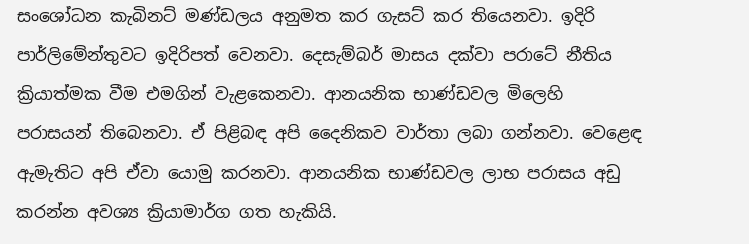සංශෝධන කැබිනට් මණ්ඩලය අනුමත කර ගැසට් කර තියෙනවා. ඉදිරි පාර්ලිමේන්තුවට ඉදිරිපත් වෙනවා. දෙසැම්බර් මාසය දක්වා පරාටේ නීතිය ක්‍රියාත්මක වීම එමගින් වැළකෙනවා. ආනයනික භාණ්ඩවල මිලෙහි පරාසයන් තිබෙනවා. ඒ පිළිබඳ අපි දෛනිකව වාර්තා ලබා ගන්නවා. වෙළෙඳ ඇමැතිට අපි ඒවා යොමු කරනවා. ආනයනික භාණ්ඩවල ලාභ පරාසය අඩු කරන්න අවශ්‍ය ක්‍රියාමාර්ග ගත හැකියි.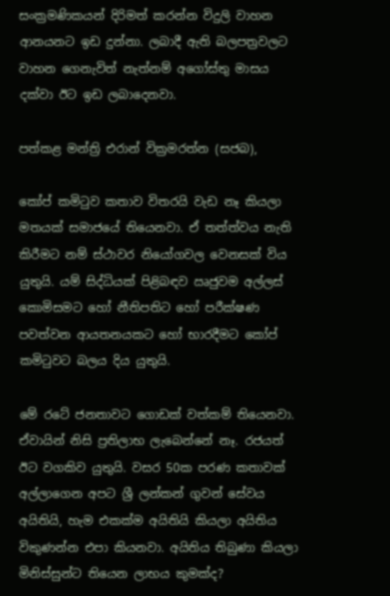සංක්‍රමණිකයන් දිරිමත් කරන්න විදුලි වාහන ආනයනට ඉඩ දුන්නා. ලබාදී ඇති බලපත්‍රවලට වාහන ගෙනැවිත් නැත්නම් අගෝස්තු මාසය දක්වා ඊට ඉඩ ලබාදෙනවා.

පත්කළ මන්ත්‍රි එරාන් වික්‍රමරත්න (සජබ),

කෝප් කමිටුව කතාව විතරයි වැඩ නෑ කියලා මතයක් සමාජයේ තියෙනවා. ඒ තත්ත්වය නැති කිරීමට නම් ස්ථාවර නියෝගවල වෙනසක් විය යුතුයි. යම් සිද්ධියක් පිළිබඳව ඍජුවම අල්ලස් කොමිසමට හෝ නීතිපතිට හෝ පරීක්ෂණ පවත්වන ආයතනයකට හෝ භාරදීමට කෝප් කමිටුවට බලය දිය යුතුයි.

මේ රටේ ජනතාවට ගොඩක් වත්කම් තියෙනවා. ඒවායින් නිසි ප්‍රතිලාභ ලැබෙන්නේ නෑ. රජයත් ඊට වගකිව යුතුයි. වසර 50ක පරණ කතාවක් අල්ලාගෙන අපට ශ්‍රී ලන්කන් ගුවන් සේවය අයිතියි, හැම එකක්ම අයිතියි කියලා අයිතිය විකුණන්න එපා කියනවා. අයිතිය තිබුණා කියලා මිනිස්සුන්ට තියෙන ලාභය කුමක්ද?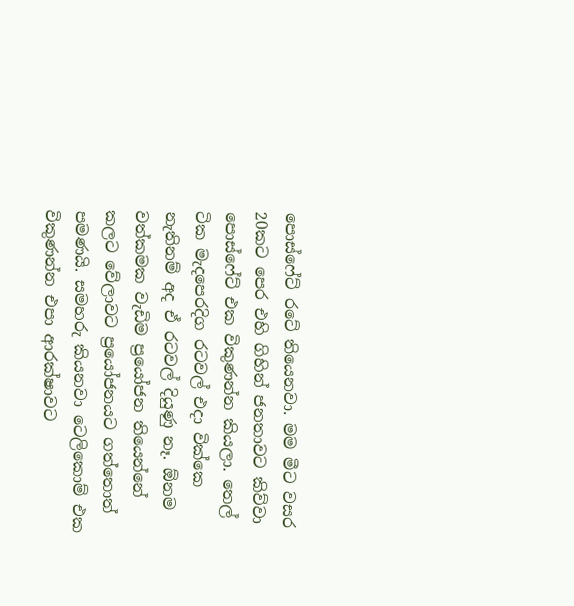පොස්ෆේට් රටේ තියෙනවා. මම මීට වසර 20කට පෙර එහි ගිහින් ජනතාවට කිව්වා පොස්ෆේට් එක විකුණන්න කියලා. තෙල් ටික මැදපෙරදිග රටවල් එදා වික්කෙ නැතිනම් අද ඒ රටවල් දියුණු නෑ. ඕනම වත්කමක වැඩිම ප්‍රයෝජන තියෙන්නේ කලට වේලාවට ප්‍රයෝජනයට ගත්තොත් පමණයි. සමහරු කියනවා ටෙලිකොම් එක විකුණන්න එපා ආරක්ෂාවට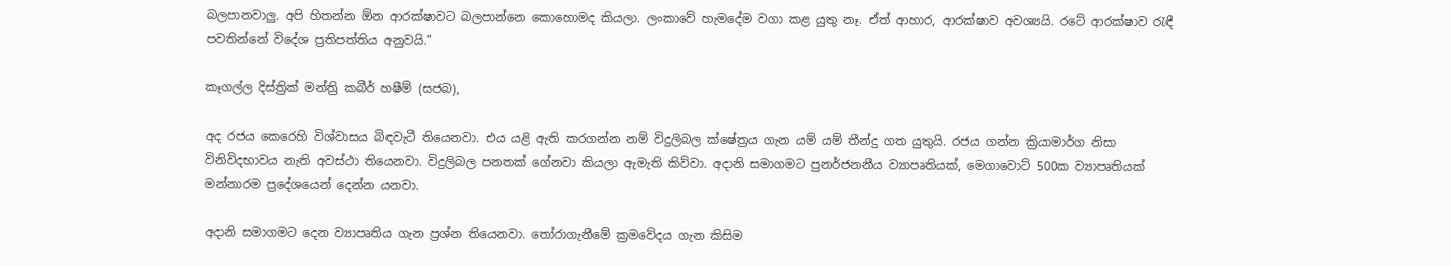බලපානවාලු. අපි හිතන්න ඕන ආරක්ෂාවට බලපාන්නෙ කොහොමද කියලා. ලංකාවේ හැමදේම වගා කළ යුතු නෑ. ඒත් ආහාර, ආරක්ෂාව අවශ්‍යයි. රටේ ආරක්ෂාව රැඳී පවතින්නේ විදේශ ප්‍රතිපත්තිය අනුවයි.”

කෑගල්ල දිස්ත්‍රික් මන්ත්‍රි කබීර් හෂීම් (සජබ),

අද රජය කෙරෙහි විශ්වාසය බිඳවැටී තියෙනවා. එය යළි ඇති කරගන්න නම් විදුලිබල ක්ෂේත්‍රය ගැන යම් යම් තීන්දු ගත යුතුයි. රජය ගන්න ක්‍රියාමාර්ග නිසා විනිවිදභාවය නැති අවස්ථා තියෙනවා. විදුලිබල පනතක් ගේනවා කියලා ඇමැති කිව්වා. අදානි සමාගමට පුනර්ජනනීය ව්‍යාපෘතියක්, මෙගාවොට් 500ක ව්‍යාපෘතියක් මන්නාරම ප්‍රදේශයෙන් දෙන්න යනවා.

අදානි සමාගමට දෙන ව්‍යාපෘතිය ගැන ප්‍රශ්න තියෙනවා. තෝරාගැනීමේ ක්‍රමවේදය ගැන කිසිම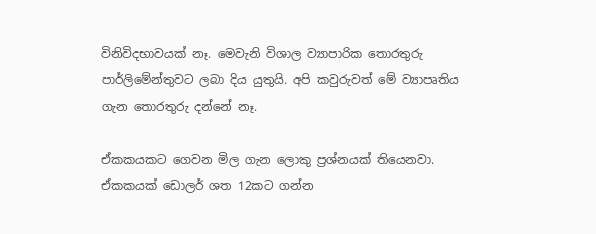විනිවිදභාවයක් නෑ. මෙවැනි විශාල ව්‍යාපාරික තොරතුරු පාර්ලිමේන්තුවට ලබා දිය යුතුයි. අපි කවුරුවත් මේ ව්‍යාපෘතිය ගැන තොරතුරු දන්නේ නෑ.

ඒකකයකට ගෙවන මිල ගැන ලොකු ප්‍රශ්නයක් තියෙනවා. ඒකකයක් ඩොලර් ශත 12කට ගන්න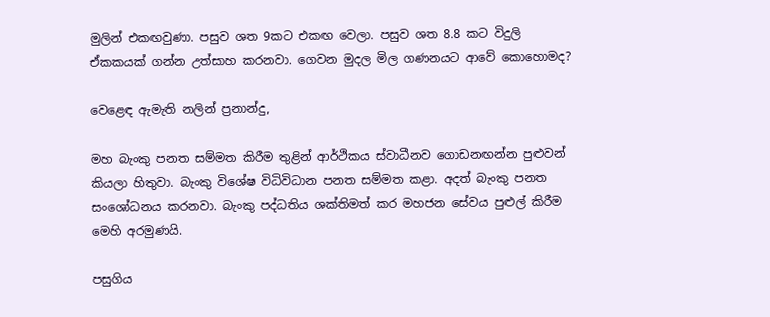මුලින් එකඟවුණා. පසුව ශත 9කට එකඟ වෙලා. පසුව ශත 8.8 කට විදුලි ඒකකයක් ගන්න උත්සාහ කරනවා. ගෙවන මුදල මිල ගණනයට ආවේ කොහොමද?

වෙළෙඳ ඇමැති නලින් ප්‍රනාන්දු,

මහ බැංකු පනත සම්මත කිරීම තුළින් ආර්ථිකය ස්වාධීනව ගොඩනඟන්න පුළුවන් කියලා හිතුවා. බැංකු විශේෂ විධිවිධාන පනත සම්මත කළා. අදත් බැංකු පනත සංශෝධනය කරනවා. බැංකු පද්ධතිය ශක්තිමත් කර මහජන සේවය පුළුල් කිරීම මෙහි අරමුණයි.

පසුගිය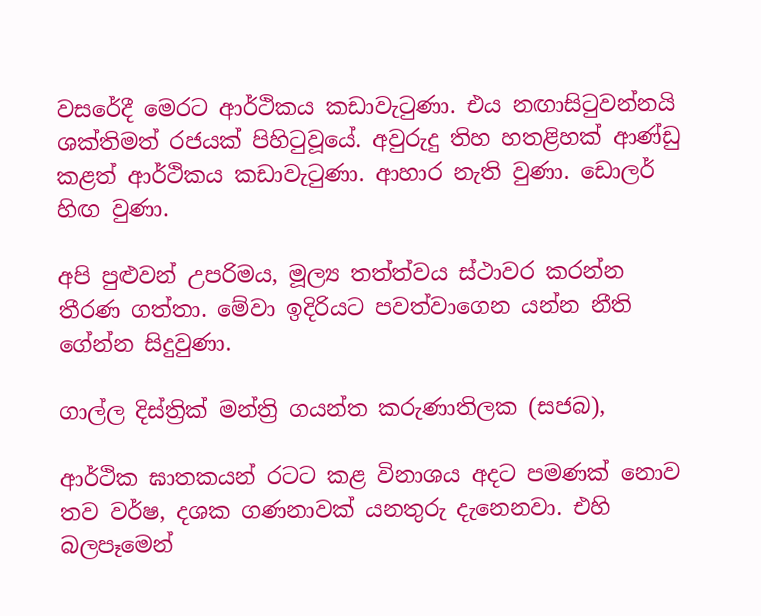වසරේදී මෙරට ආර්ථිකය කඩාවැටුණා. එය නඟාසිටුවන්නයි ශක්තිමත් රජයක් පිහිටුවූයේ. අවුරුදු තිහ හතළිහක් ආණ්ඩු කළත් ආර්ථිකය කඩාවැටුණා. ආහාර නැති වුණා. ඩොලර් හිඟ වුණා.

අපි පුළුවන් උපරිමය, මූල්‍ය තත්ත්වය ස්ථාවර කරන්න තීරණ ගත්තා. මේවා ඉදිරියට පවත්වාගෙන යන්න නීති ගේන්න සිදුවුණා.

ගාල්ල දිස්ත්‍රික් මන්ත්‍රි ගයන්ත කරුණාතිලක (සජබ),

ආර්ථික ඝාතකයන් රටට කළ විනාශය අදට පමණක් නොව තව වර්ෂ, දශක ගණනාවක් යනතුරු දැනෙනවා. එහි බලපෑමෙන්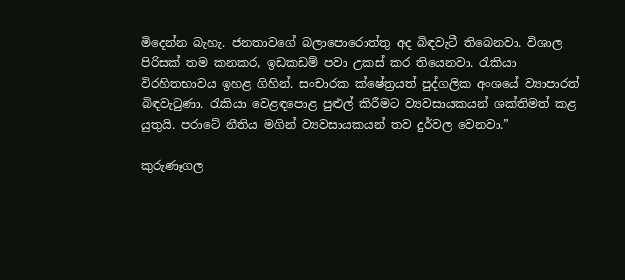මිදෙන්න බැහැ. ජනතාවගේ බලාපොරොත්තු අද බිඳවැටී තිබෙනවා. විශාල පිරිසක් තම කනකර, ඉඩකඩම් පවා උකස් කර තියෙනවා. රැකියා විරහිතභාවය ඉහළ ගිහින්. සංචාරක ක්ෂේත්‍රයත් පුද්ගලික අංශයේ ව්‍යාපාරත් බිඳවැටුණා. රැකියා වෙළඳපොළ පුළුල් කිරීමට ව්‍යවසායකයන් ශක්තිමත් කළ යුතුයි. පරාටේ නීතිය මගින් ව්‍යවසායකයන් තව දුර්වල වෙනවා.”

කුරුණෑගල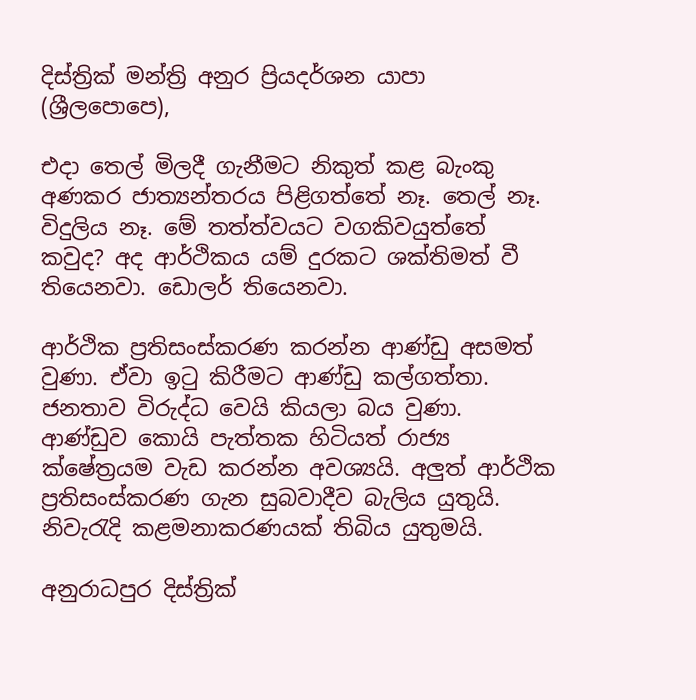දිස්ත්‍රික් මන්ත්‍රි අනුර ප්‍රියදර්ශන යාපා (ශ්‍රීලපොපෙ),

එදා තෙල් මිලදී ගැනීමට නිකුත් කළ බැංකු අණකර ජාත්‍යන්තරය පිළිගත්තේ නෑ. තෙල් නෑ. විදුලිය නෑ. මේ තත්ත්වයට වගකිවයුත්තේ කවුද? අද ආර්ථිකය යම් දුරකට ශක්තිමත් වී තියෙනවා. ඩොලර් තියෙනවා.

ආර්ථික ප්‍රතිසංස්කරණ කරන්න ආණ්ඩු අසමත් වුණා. ඒවා ඉටු කිරීමට ආණ්ඩු කල්ගත්තා. ජනතාව විරුද්ධ වෙයි කියලා බය වුණා. ආණ්ඩුව කොයි පැත්තක හිටියත් රාජ්‍ය ක්ෂේත්‍රයම වැඩ කරන්න අවශ්‍යයි. අලුත් ආර්ථික ප්‍රතිසංස්කරණ ගැන සුබවාදීව බැලිය යුතුයි. නිවැරැදි කළමනාකරණයක් තිබිය යුතුමයි.

අනුරාධපුර දිස්ත්‍රික්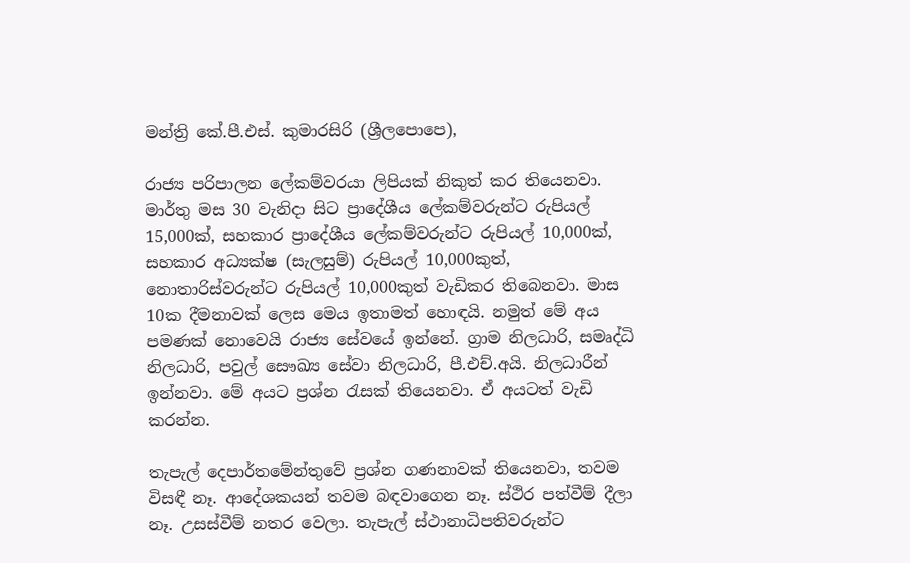මන්ත්‍රි කේ.පී.එස්. කුමාරසිරි (ශ්‍රීලපොපෙ),

රාජ්‍ය පරිපාලන ලේකම්වරයා ලිපියක් නිකුත් කර තියෙනවා. මාර්තු මස 30 වැනිදා සිට ප්‍රාදේශීය ලේකම්වරුන්ට රුපියල් 15,000ක්, සහකාර ප්‍රාදේශීය ලේකම්වරුන්ට රුපියල් 10,000ක්, සහකාර අධ්‍යක්ෂ (සැලසුම්) රුපියල් 10,000කුත්, නොතාරිස්වරුන්ට රුපියල් 10,000කුත් වැඩිකර තිබෙනවා. මාස 10ක දීමනාවක් ලෙස මෙය ඉතාමත් හොඳයි. නමුත් මේ අය පමණක් නොවෙයි රාජ්‍ය සේවයේ ඉන්නේ. ග්‍රාම නිලධාරි, සමෘද්ධි නිලධාරි, පවුල් සෞඛ්‍ය සේවා නිලධාරි, පී.එච්.අයි. නිලධාරීන් ඉන්නවා. මේ අයට ප්‍රශ්න රැසක් තියෙනවා. ඒ අයටත් වැඩි කරන්න.

තැපැල් දෙපාර්තමේන්තුවේ ප්‍රශ්න ගණනාවක් තියෙනවා, තවම විසඳී නෑ. ආදේශකයන් තවම බඳවාගෙන නෑ. ස්ථිර පත්වීම් දීලා නෑ. උසස්වීම් නතර වෙලා. තැපැල් ස්ථානාධිපතිවරුන්ට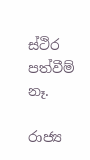ස්ථිර පත්වීම් නෑ.

රාජ්‍ය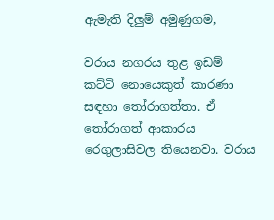ඇමැති දිලුම් අමුණුගම,

වරාය නගරය තුළ ඉඩම් කට්ටි නොයෙකුත් කාරණා සඳහා තෝරාගත්තා. ඒ තෝරාගත් ආකාරය රෙගුලාසිවල තියෙනවා. වරාය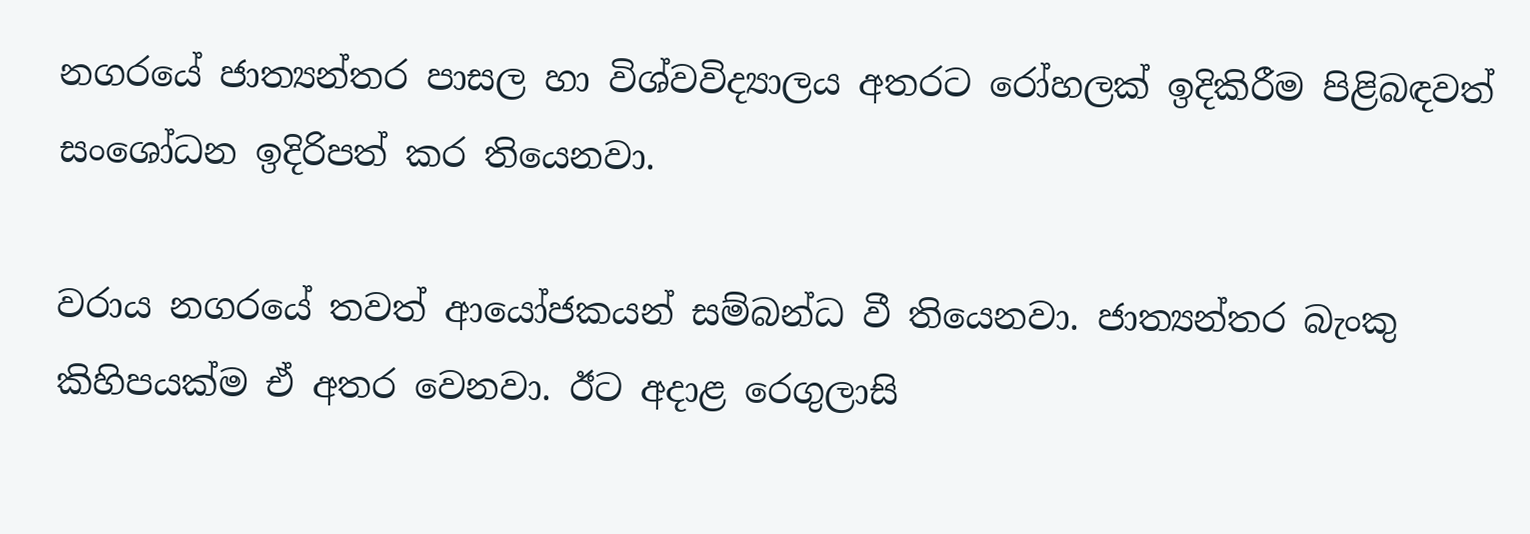නගරයේ ජාත්‍යන්තර පාසල හා විශ්වවිද්‍යාලය අතරට රෝහලක් ඉදිකිරීම පිළිබඳවත් සංශෝධන ඉදිරිපත් කර තියෙනවා.

වරාය නගරයේ තවත් ආයෝජකයන් සම්බන්ධ වී තියෙනවා. ජාත්‍යන්තර බැංකු කිහිපයක්ම ඒ අතර වෙනවා. ඊට අදාළ රෙගුලාසි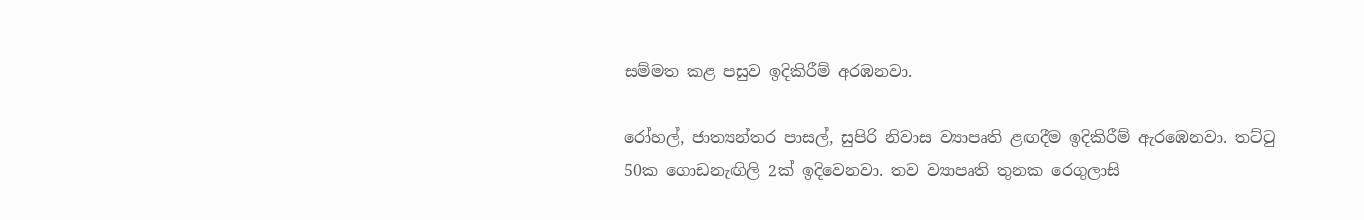සම්මත කළ පසුව ඉදිකිරීම් අරඹනවා.

රෝහල්, ජාත්‍යන්තර පාසල්, සුපිරි නිවාස ව්‍යාපෘති ළඟදීම ඉදිකිරීම් ඇරඹෙනවා. තට්ටු 50ක ගොඩනැඟිලි 2ක් ඉදිවෙනවා. තව ව්‍යාපෘති තුනක රෙගුලාසි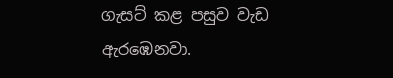ගැසට් කළ පසුව වැඩ ඇරඹෙනවා.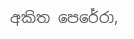අකිත පෙරේරා,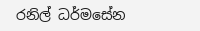රනිල් ධර්මසේන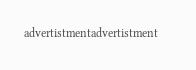advertistmentadvertistment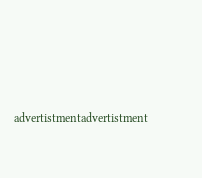advertistmentadvertistment